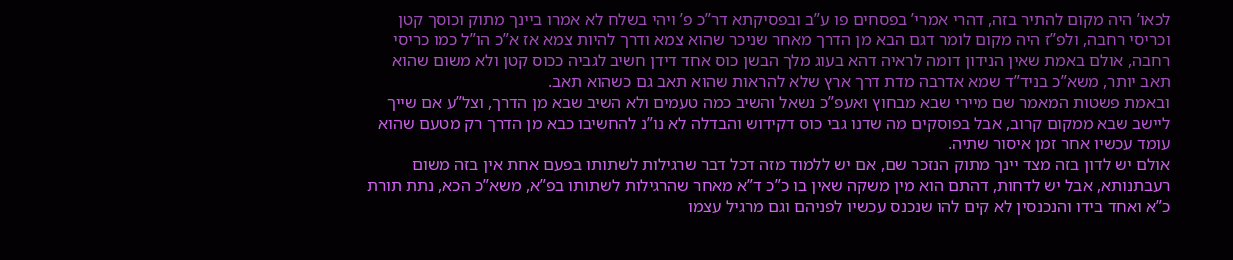לכאו’ היה מקום להתיר בזה, דהרי אמרי’ בפסחים פו ע”ב ובפסיקתא דר”כ פ’ ויהי בשלח לא אמרו ביינך מתוק וכוסך קטן וכריסי רחבה, ולפ”ז היה מקום לומר דגם הבא מן הדרך מאחר שניכר שהוא צמא ודרך להיות צמא אז א”כ הו”ל כמו כריסי רחבה, אולם באמת שאין הנידון דומה לראיה דהא בעוג מלך הבשן כוס אחד דידן חשיב לגביה ככוס קטן ולא משום שהוא תאב יותר, משא”כ בניד”ד שמא אדרבה מדת דרך ארץ שלא להראות שהוא תאב גם כשהוא תאב.
ובאמת פשטות המאמר שם מיירי שבא מבחוץ ואעפ”כ נשאל והשיב כמה טעמים ולא השיב שבא מן הדרך, וצל”ע אם שייך ליישב שבא ממקום קרוב, אבל בפוסקים מה שדנו גבי כוס דקידוש והבדלה לא נו”נ להחשיבו כבא מן הדרך רק מטעם שהוא עומד עכשיו אחר זמן איסור שתיה.
אולם יש לדון בזה מצד יינך מתוק הנזכר שם, אם יש ללמוד מזה דכל דבר שרגילות לשתותו בפעם אחת אין בזה משום רעבתנותא, אבל יש לדחות, דהתם הוא מין משקה שאין בו כ”כ ד”א מאחר שהרגילות לשתותו בפ”א, משא”כ הכא, נתת תורת כ”א ואחד בידו והנכנסין לא קים להו שנכנס עכשיו לפניהם וגם מרגיל עצמו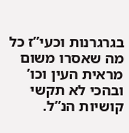בגרגרנות וכעי”ז כל מה שאסרו משום מראית העין וכו’ ובהכי לא תקשי קושיות הנ”ל.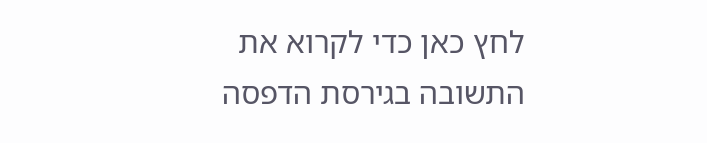לחץ כאן כדי לקרוא את התשובה בגירסת הדפסה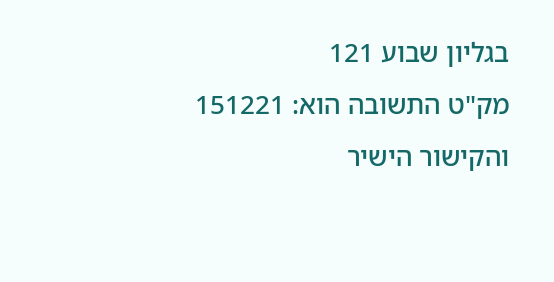בגליון שבוע 121
מק"ט התשובה הוא: 151221 והקישור הישיר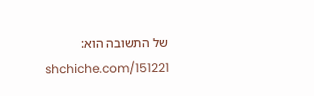של התשובה הוא: shchiche.com/151221